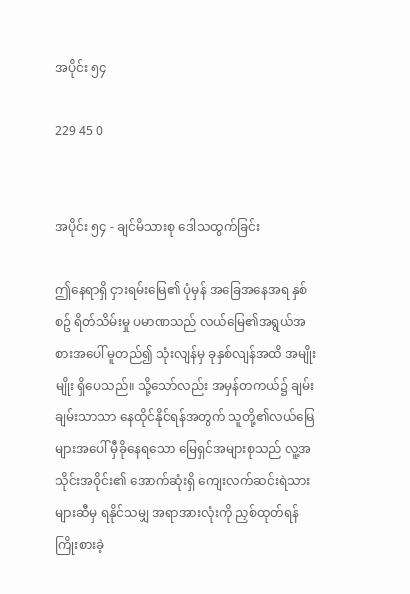အပိုင်း ၅၄

229 45 0


အပိုင်း ၅၄ - ချင်မိသားစု ဒေါသထွက်ခြင်း

ဤနေရာရှိ ငှားရမ်းမြေ၏ ပုံမှန် အခြေအနေအရ နှစ်စဥ် ရိတ်သိမ်းမှု ပမာဏသည် လယ်မြေ၏အရွယ်အစားအပေါ် မူတည်၍ သုံးလျန်မှ ခုနှစ်လျန်အထိ အမျိုးမျိုး ရှိပေသည်။ သို့သော်လည်း အမှန်တကယ်၌ ချမ်းချမ်းသာသာ နေထိုင်နိုင်ရန်အတွက် သူတို့၏လယ်မြေများအပေါ် မှီခိုနေရသော မြေရှင်အများစုသည် လူ့အသိုင်းအဝိုင်း၏ အောက်ဆုံးရှိ ကျေးလက်ဆင်းရဲသားများဆီမှ ရနိုင်သမျှ အရာအားလုံးကို ညှစ်ထုတ်ရန် ကြိုးစားခဲ့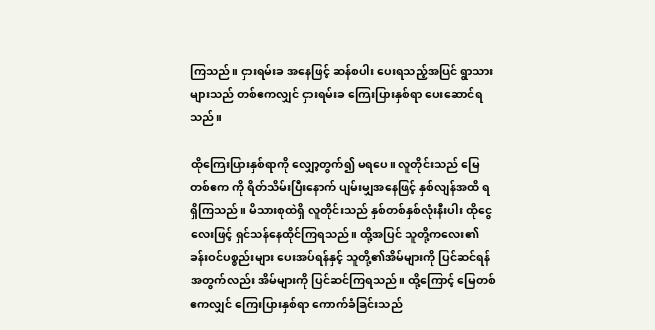ကြသည်။ ငှားရမ်းခ အနေဖြင့် ဆန်စပါး ပေးရသည့်အပြင် ရွာသားများသည် တစ်ဧကလျှင် ငှားရမ်းခ ကြေးပြားနှစ်ရာ ပေးဆောင်ရသည်။

ထိုကြေးပြားနှစ်ရာကို လျှော့တွက်၍ မရပေ။ လူတိုင်းသည် မြေတစ်ဧက ကို ရိတ်သိမ်းပြီးနောက် ပျမ်းမျှအနေဖြင့် နှစ်လျန်အထိ ရရှိကြသည်။ မိသားစုထဲရှိ လူတိုင်းသည် နှစ်တစ်နှစ်လုံးနီးပါး ထိုငွေလေးဖြင့် ရှင်သန်နေထိုင်ကြရသည်။ ထို့အပြင် သူတို့ကလေး၏ ခန်းဝင်ပစ္စည်းများ ပေးအပ်ရန်နှင့် သူတို့၏အိမ်များကို ပြင်ဆင်ရန်အတွက်လည်း အိမ်များကို ပြင်ဆင်ကြရသည်။ ထို့ကြောင့် မြေတစ်ဧကလျှင် ကြေးပြားနှစ်ရာ ကောက်ခံခြင်းသည်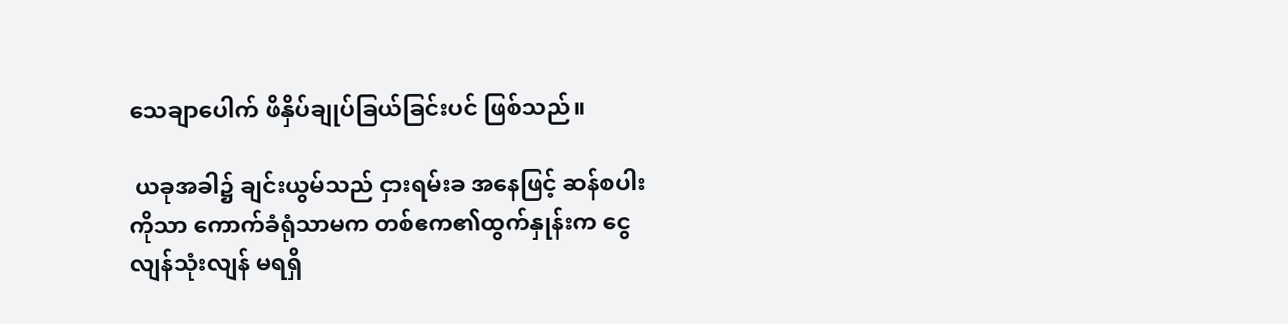သေချာပေါက် ဖိနှိပ်ချုပ်ခြယ်ခြင်းပင် ဖြစ်သည်။

 ယခုအခါ၌ ချင်းယွမ်သည် ငှားရမ်းခ အနေဖြင့် ဆန်စပါး ကိုသာ ကောက်ခံရုံသာမက တစ်ဧက၏ထွက်နှုန်းက ငွေလျန်သုံးလျန် မရရှိ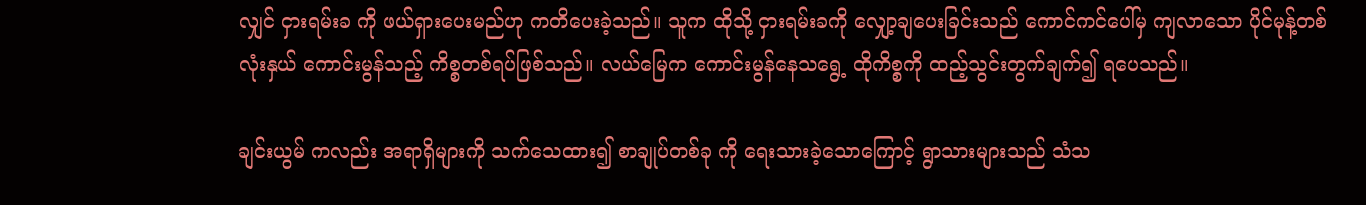လျှင် ငှားရမ်းခ ကို ဖယ်ရှားပေးမည်ဟု ကတိပေးခဲ့သည်။ သူက ထိုသို့ ငှားရမ်းခကို လျှော့ချပေးခြင်းသည် ကောင်ကင်ပေါ်မှ ကျလာသော ပိုင်မုန့်တစ်လုံးနှယ် ကောင်းမွန်သည့် ကိစ္စတစ်ရပ်ဖြစ်သည်။ လယ်မြေက ကောင်းမွန်နေသရွေ့ ထိုကိစ္စကို ထည့်သွင်းတွက်ချက်၍ ရပေသည်။

ချင်းယွမ် ကလည်း အရာရှိများကို သက်သေထား၍ စာချုပ်တစ်ခု ကို ရေးသားခဲ့သောကြောင့် ရွာသားများသည် သံသ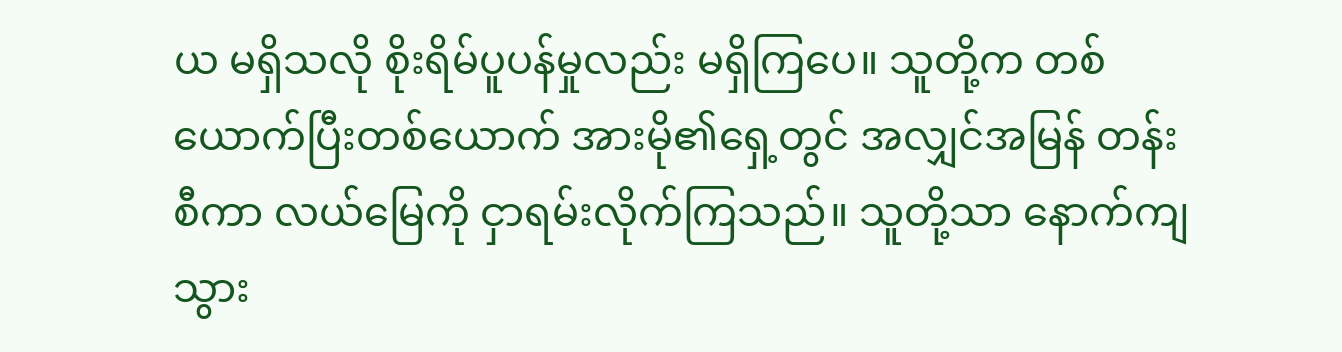ယ မရှိသလို စိုးရိမ်ပူပန်မှုလည်း မရှိကြပေ။ သူတို့က တစ်ယောက်ပြီးတစ်ယောက် အားမို၏ရှေ့တွင် အလျှင်အမြန် တန်းစီကာ လယ်မြေကို ငှာရမ်းလိုက်ကြသည်။ သူတို့သာ နောက်ကျသွား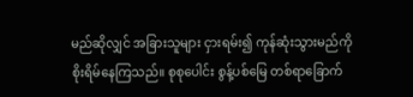မည်ဆိုလျှင် အခြားသူများ ငှားရမ်း၍ ကုန်ဆုံးသွားမည်ကို စိုးရိမ်နေကြသည်။ စုစုပေါင်း စွန့်ပစ်မြေ တစ်ရာခြောက်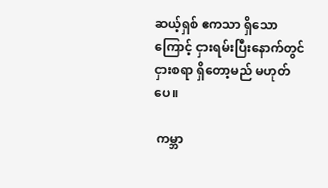ဆယ့်ရှစ် ဧကသာ ရှိသောကြောင့် ငှားရမ်းပြီးနောက်တွင် ငှားစရာ ရှိတော့မည် မဟုတ်ပေ။

 ကမ္ဘာ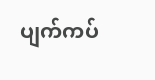ပျက်ကပ်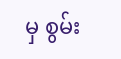မှ စွမ်း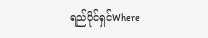ရည်ပိုင်ရှင်Where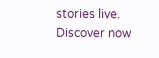stories live. Discover now